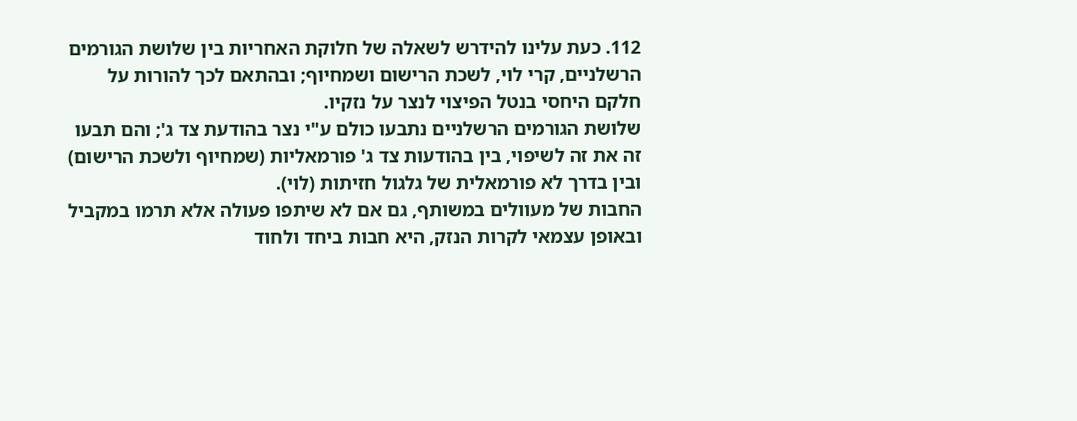112. כעת עלינו להידרש לשאלה של חלוקת האחריות בין שלושת הגורמים הרשלניים, קרי לוי, לשכת הרישום ושמחיוף; ובהתאם לכך להורות על חלקם היחסי בנטל הפיצוי לנצר על נזקיו.
שלושת הגורמים הרשלניים נתבעו כולם ע"י נצר בהודעת צד ג'; והם תבעו זה את זה לשיפוי, בין בהודעות צד ג' פורמאליות (שמחיוף ולשכת הרישום) ובין בדרך לא פורמאלית של גלגול חזיתות (לוי).
החבות של מעוולים במשותף, גם אם לא שיתפו פעולה אלא תרמו במקביל ובאופן עצמאי לקרות הנזק, היא חבות ביחד ולחוד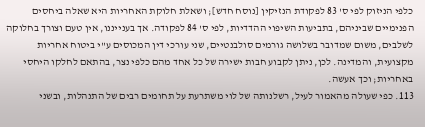כלפי הניזוק לפי ס' 83 לפקודת הנזיקין [נוסח חדש]; ושאלת חלוקת האחריות היא שאלה ביחסים הפנימיים שביניהם, בתביעות השיפוי ההדדיות, לפי ס' 84 לפקודה. אך בענייננו, אין טעם וצורך בחלוקה לשלבים, משום שמדובר בשלושה גורמים סולבנטיים, שני עורכי דין המכוסים ע"י ביטוח אחריות מקצועית, והמדינה. לכן, ניתן לקבוע חבות ישירה של כל אחד מהם כלפי נצר, בהתאם לחלקו היחסי באחריות; וכך אעשה.
113. כפי שעולה מהאמור לעיל, רשלנותה של לוי משתרעת על תחומים רבים של התנהלות, ובשני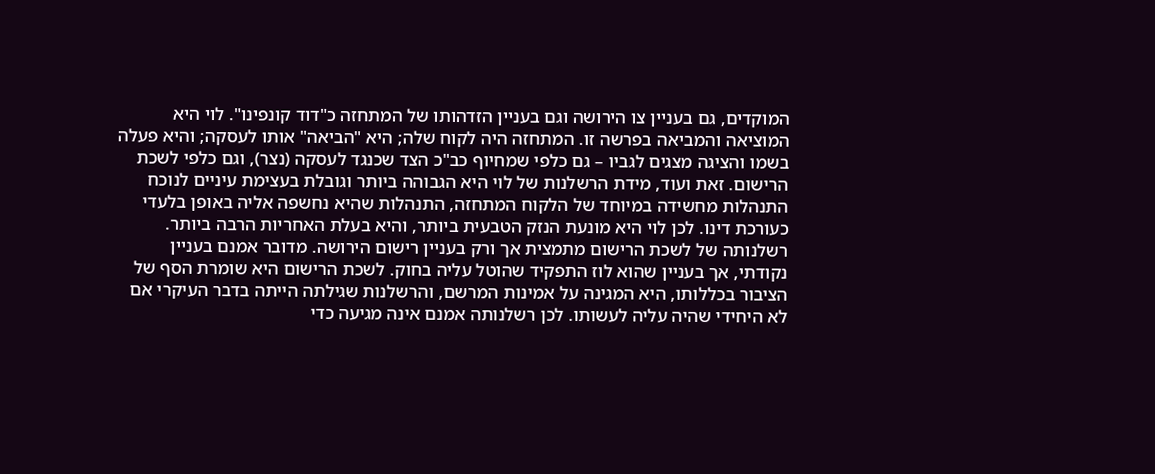המוקדים, גם בעניין צו הירושה וגם בעניין הזדהותו של המתחזה כ"דוד קונפינו". לוי היא המוציאה והמביאה בפרשה זו. המתחזה היה לקוח שלה; היא "הביאה" אותו לעסקה; והיא פעלה בשמו והציגה מצגים לגביו – גם כלפי שמחיוף כב"כ הצד שכנגד לעסקה (נצר), וגם כלפי לשכת הרישום. זאת ועוד, מידת הרשלנות של לוי היא הגבוהה ביותר וגובלת בעצימת עיניים לנוכח התנהלות מחשידה במיוחד של הלקוח המתחזה, התנהלות שהיא נחשפה אליה באופן בלעדי כעורכת דינו. לכן לוי היא מונעת הנזק הטבעית ביותר, והיא בעלת האחריות הרבה ביותר.
רשלנותה של לשכת הרישום מתמצית אך ורק בעניין רישום הירושה. מדובר אמנם בעניין נקודתי, אך בעניין שהוא לוז התפקיד שהוטל עליה בחוק. לשכת הרישום היא שומרת הסף של הציבור בכללותו, היא המגינה על אמינות המרשם, והרשלנות שגילתה הייתה בדבר העיקרי אם לא היחידי שהיה עליה לעשותו. לכן רשלנותה אמנם אינה מגיעה כדי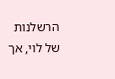הרשלנות של לוי, אך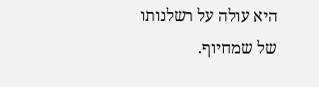היא עולה על רשלנותו של שמחיוף.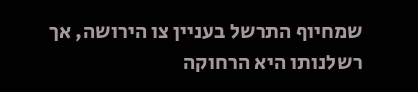שמחיוף התרשל בעניין צו הירושה, אך רשלנותו היא הרחוקה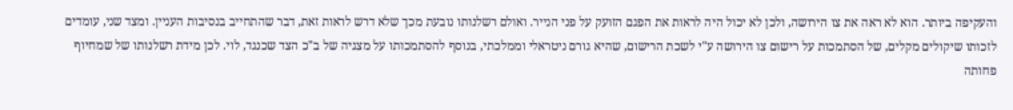והעקיפה ביותר. הוא לא ראה את צו הירושה, ולכן לא יכול היה לראות את הפגם הזועק על פני הנייר. ואולם רשלנותו נובעת מכך שלא דרש לראות זאת, דבר שהתחייב בנסיבות העניין. ומצד שני, עומדים לזכותו שיקולים מקלים, של הסתמכות על רישום צו הירושה ע"י לשכת הרישום, שהיא גורם ניטראלי וממלכתי, בנוסף להסתמכותו על מצגיה של ב"כ הצד שכנגד, לוי. לכן מידת רשלנותו של שמחיוף פחותה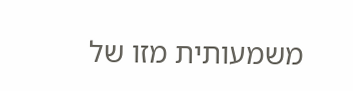משמעותית מזו של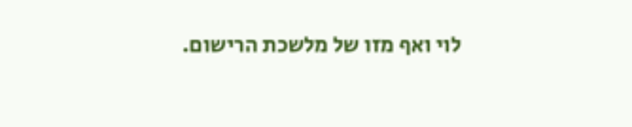לוי ואף מזו של מלשכת הרישום.